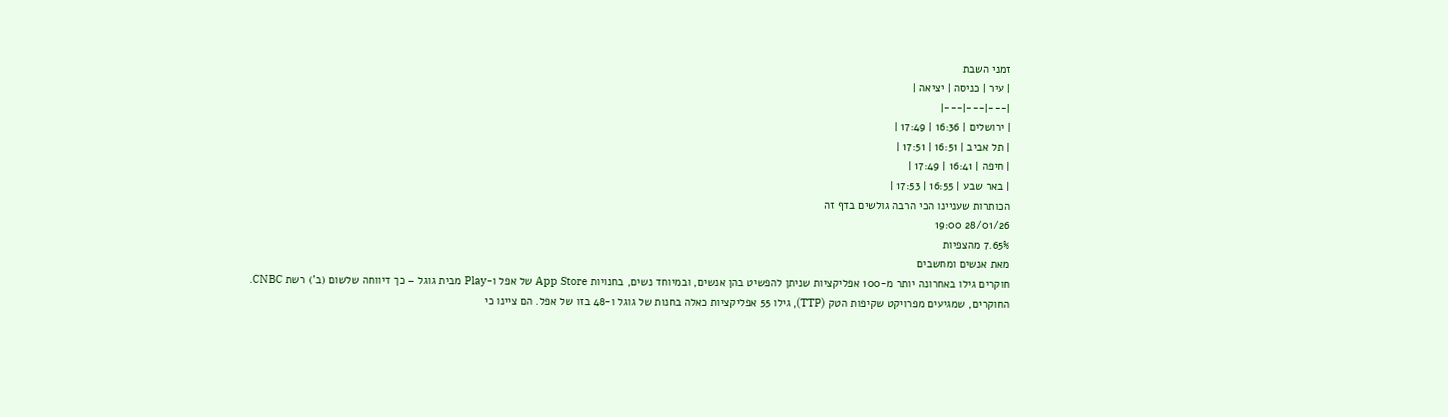זמני השבת
| עיר | כניסה | יציאה |
|---|---|---|
| ירושלים | 16:36 | 17:49 |
| תל אביב | 16:51 | 17:51 |
| חיפה | 16:41 | 17:49 |
| באר שבע | 16:55 | 17:53 |
הכותרות שעניינו הכי הרבה גולשים בדף זה
28/01/26 19:00
7.65% מהצפיות
מאת אנשים ומחשבים
חוקרים גילו באחרונה יותר מ-100 אפליקציות שניתן להפשיט בהן אנשים, ובמיוחד נשים, בחנויות App Store של אפל ו-Play מבית גוגל – כך דיווחה שלשום (ב') רשת CNBC.
החוקרים, שמגיעים מפרויקט שקיפות הטק (TTP), גילו 55 אפליקציות כאלה בחנות של גוגל ו-48 בזו של אפל. הם ציינו כי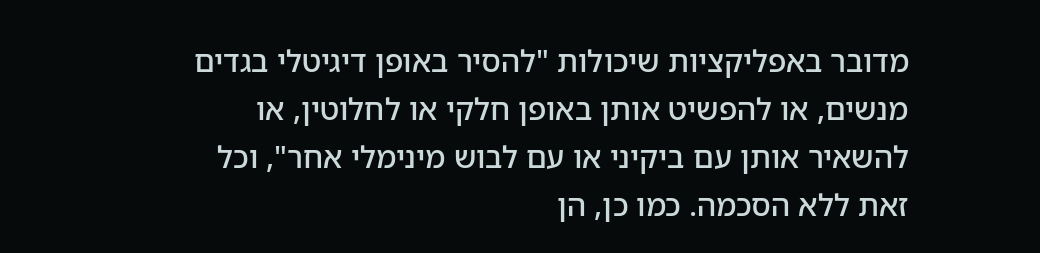מדובר באפליקציות שיכולות "להסיר באופן דיגיטלי בגדים מנשים, או להפשיט אותן באופן חלקי או לחלוטין, או להשאיר אותן עם ביקיני או עם לבוש מינימלי אחר", וכל זאת ללא הסכמה. כמו כן, הן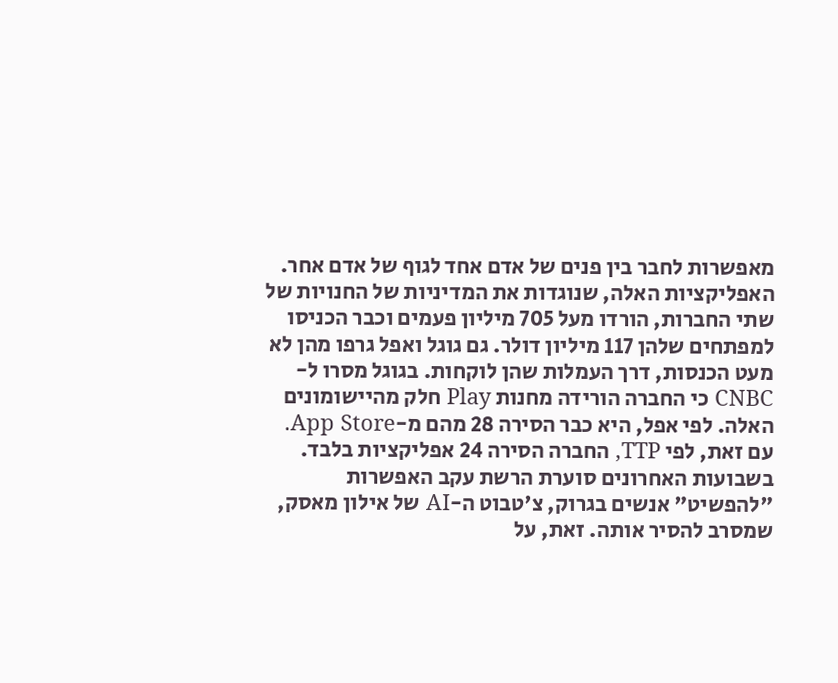מאפשרות לחבר בין פנים של אדם אחד לגוף של אדם אחר.
האפליקציות האלה, שנוגדות את המדיניות של החנויות של שתי החברות, הורדו מעל 705 מיליון פעמים וכבר הכניסו למפתחים שלהן 117 מיליון דולר. גם גוגל ואפל גרפו מהן לא מעט הכנסות, דרך העמלות שהן לוקחות. בגוגל מסרו ל-CNBC כי החברה הורידה מחנות Play חלק מהיישומונים האלה. לפי אפל, היא כבר הסירה 28 מהם מ-App Store. עם זאת, לפי TTP, החברה הסירה 24 אפליקציות בלבד.
בשבועות האחרונים סוערת הרשת עקב האפשרות "להפשיט" אנשים בגרוק, צ'טבוט ה-AI של אילון מאסק, שמסרב להסיר אותה. זאת, על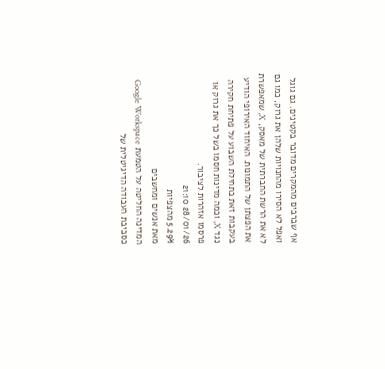אף שברבים מהמקרים מדובר בקטינים. גם גוגל ואפל לא הסירו מהחנויות שלהן את גרוק, כמו גם לא את הרשת החברתית של מאסק, X, שמאפשרת את הפצתן של התמונות. האיחוד האירופי הודיע בעקבות זאת בתחילת השבוע על פתיחת חקירה נגד X, וכמה מדינות חסמו בשל כך את גרוק או פרסמו אזהרות לציבור.
28/01/26 21:10
5.29% מהצפיות
מאת אנשים ומחשבים
המדינה החליטה על הטמעת Google Workspace כסביבת העבודה הדיגיטלית של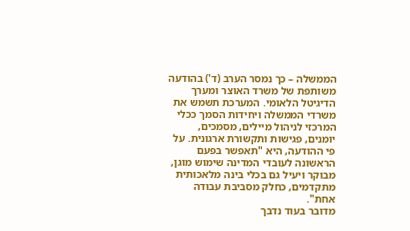הממשלה – כך נמסר הערב (ד') בהודעה משותפת של משרד האוצר ומערך הדיגיטל הלאומי. המערכת תשמש את משרדי הממשלה ויחידות הסמך ככלי המרכזי לניהול מיילים, מסמכים, יומנים, פגישות ותקשורת ארגונית. על פי ההודעה, היא "תאפשר בפעם הראשונה לעובדי המדינה שימוש מוגן, מבוקר ויעיל גם בכלי בינה מלאכותית מתקדמים, כחלק מסביבת עבודה אחת".
מדובר בעוד נדבך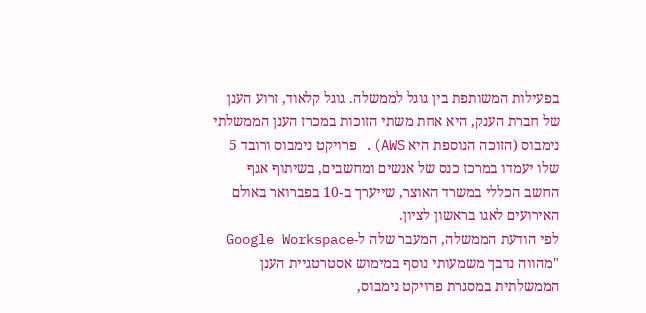בפעילות המשותפת בין גוגל לממשלה. גוגל קלאוד, זרוע הענן של חברת הענק, היא אחת משתי הזוכות במכרז הענן הממשלתי נימבוס (הזוכה הנוספת היא AWS). פרויקט נימבוס ורובד 5 שלו יעמדו במרכז כנס של אנשים ומחשבים, בשיתוף אגף החשב הכללי במשרד האוצר, שייערך ב-10 בפברואר באולם האירועים לאגו בראשון לציון.
לפי הודעת הממשלה, המעבר שלה ל-Google Workspace "מהווה נדבך משמעותי נוסף במימוש אסטרטגיית הענן הממשלתית במסגרת פרויקט נימבוס,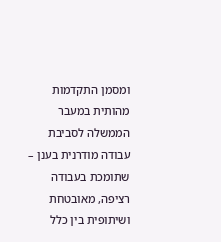ומסמן התקדמות מהותית במעבר הממשלה לסביבת עבודה מודרנית בענן – שתומכת בעבודה רציפה, מאובטחת ושיתופית בין כלל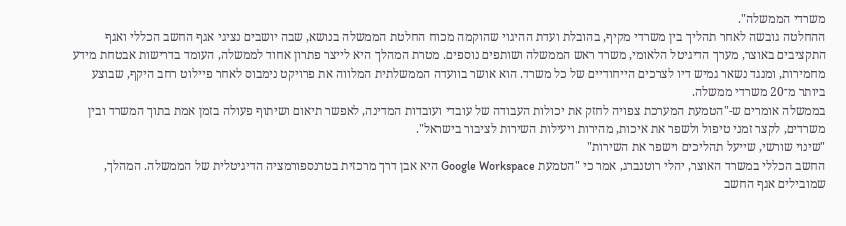משרדי הממשלה".
ההחלטה גובשה לאחר תהליך בין משרדי מקיף, בהובלת ועדת ההיגוי שהוקמה מכוח החלטת הממשלה בנושא, שבה יושבים נציגי אגף החשב הכללי ואגף התקציבים באוצר, מערך הדיגיטל הלאומי, משרד ראש הממשלה ושותפים נוספים. מטרת המהלך היא לייצר פתרון אחוד לממשלה, העומד בדרישות אבטחת מידע מחמירות, ומנגד נשאר גמיש דיו לצרכים הייחודיים של כל משרד. הוא אושר בוועדה הממשלתית המלווה את פרויקט נימבוס לאחר פיילוט רחב היקף, שבוצע ביותר מ־20 משרדי ממשלה.
בממשלה אומרים ש-"הטמעת המערכת צפויה לחזק את יכולות העבודה של עובדי ועובדות המדינה, לאפשר תיאום ושיתוף פעולה בזמן אמת בתוך המשרד ובין משרדים, לקצר זמני טיפול ולשפר את איכות, מהירות ויעילות השירות לציבור בישראל".
"שינוי שורשי, שייעל תהליכים וישפר את השירות"
החשב הכללי במשרד האוצר, יהלי רוטנברג, אמר כי "הטמעת Google Workspace היא אבן דרך מרכזית בטרנספורמציה הדיגיטלית של הממשלה. המהלך, שמובילים אגף החשב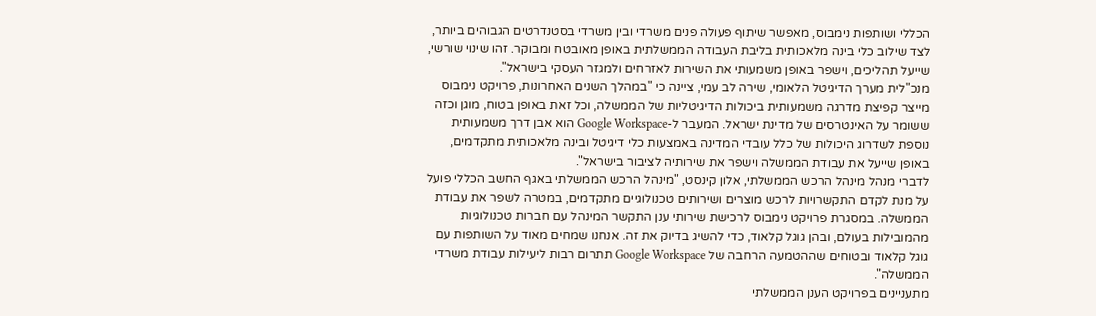הכללי ושותפות נימבוס, מאפשר שיתוף פעולה פנים משרדי ובין משרדי בסטנדרטים הגבוהים ביותר, לצד שילוב כלי בינה מלאכותית בליבת העבודה הממשלתית באופן מאובטח ומבוקר. זהו שינוי שורשי, שייעל תהליכים, וישפר באופן משמעותי את השירות לאזרחים ולמגזר העסקי בישראל".
מנכ"לית מערך הדיגיטל הלאומי, שירה לב עמי, ציינה כי "במהלך השנים האחרונות, פרויקט נימבוס מייצר קפיצת מדרגה משמעותית ביכולות הדיגיטליות של הממשלה, וכל זאת באופן בטוח, מוגן וכזה ששומר על האינטרסים של מדינת ישראל. המעבר ל-Google Workspace הוא אבן דרך משמעותית נוספת לשדרוג היכולות של כלל עובדי המדינה באמצעות כלי דיגיטל ובינה מלאכותית מתקדמים, באופן שייעל את עבודת הממשלה וישפר את שירותיה לציבור בישראל".
לדברי מנהל מינהל הרכש הממשלתי, אלון קינסט, "מינהל הרכש הממשלתי באגף החשב הכללי פועל על מנת לקדם התקשרויות לרכש מוצרים ושירותים טכנולוגיים מתקדמים, במטרה לשפר את עבודת הממשלה. במסגרת פרויקט נימבוס לרכישת שירותי ענן התקשר המינהל עם חברות טכנולוגיות מהמובילות בעולם, ובהן גוגל קלאוד, כדי להשיג בדיוק את זה. אנחנו שמחים מאוד על השותפות עם גוגל קלאוד ובטוחים שההטמעה הרחבה של Google Workspace תתרום רבות ליעילות עבודת משרדי הממשלה".
מתעניינים בפרויקט הענן הממשלתי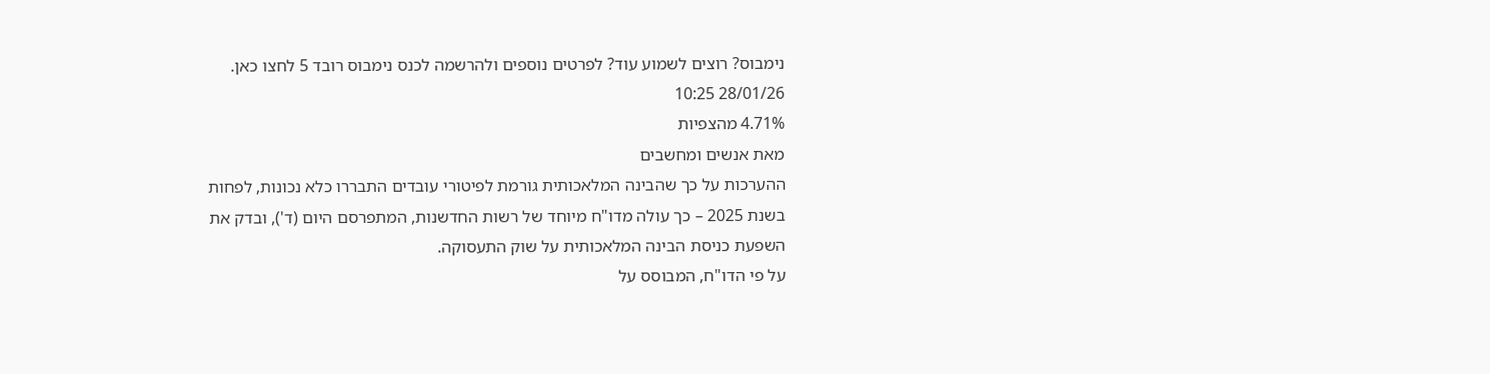נימבוס? רוצים לשמוע עוד? לפרטים נוספים ולהרשמה לכנס נימבוס רובד 5 לחצו כאן.
28/01/26 10:25
4.71% מהצפיות
מאת אנשים ומחשבים
ההערכות על כך שהבינה המלאכותית גורמת לפיטורי עובדים התבררו כלא נכונות, לפחות בשנת 2025 – כך עולה מדו"ח מיוחד של רשות החדשנות, המתפרסם היום (ד'), ובדק את השפעת כניסת הבינה המלאכותית על שוק התעסוקה.
על פי הדו"ח, המבוסס על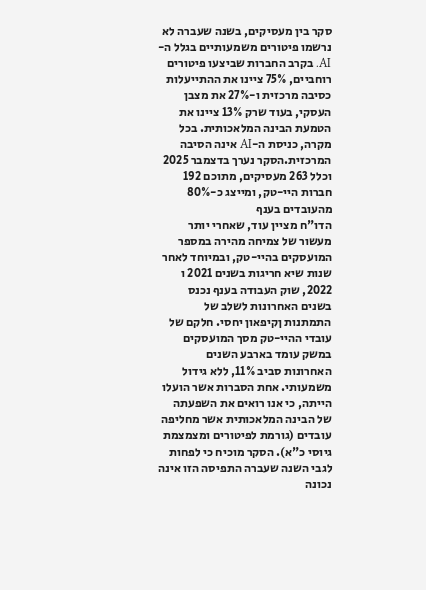סקר בין מעסיקים, בשנה שעברה לא נרשמו פיטורים משמעותיים בגלל ה-AI. בקרב החברות שביצעו פיטורים רוחביים, 75% ציינו את ההתייעלות כסיבה מרכזית ו-27% את מצבן העסקי, בעוד שרק 13% ציינו את הטמעת הבינה המלאכותית. בכל מקרה, כניסת ה-AI אינה הסיבה המרכזית.הסקר נערך בדצמבר 2025 וכלל 263 מעסיקים, מתוכם 192 חברות היי-טק, ומייצג כ-80% מהעובדים בענף
הדו"ח מציין עוד, שאחרי יותר מעשור של צמיחה מהירה במספר המועסקים בהיי-טק, ובמיוחד לאחר שנות שיא חריגות בשנים 2021 ו 2022, שוק העבודה בענף נכנס בשנים האחרונות לשלב של התמתנות ןקיפאון יחסי. חלקם של עובדי ההיי-טק מסך המועסקים במשק עומד בארבע השנים האחרונות סביב 11%, ללא גידול משמעותי. אחת הסברות אשר הועלו הייתה, כי אנו רואים את השפעתה של הבינה המלאכותית אשר מחליפה עובדים (גורמת לפיטורים ומצמצמת גיוסי כ"א). הסקר מוכיח כי לפחות לגבי השנה שעברה התפיסה הזו אינה נכונה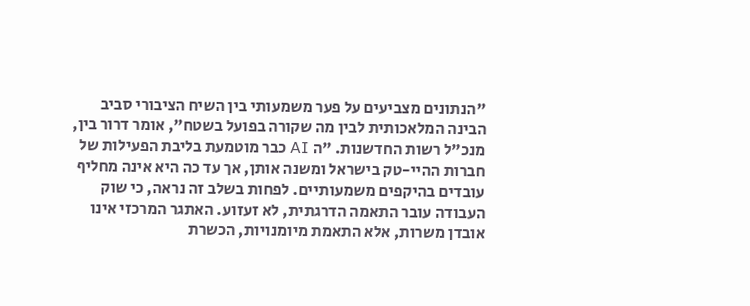"הנתונים מצביעים על פער משמעותי בין השיח הציבורי סביב הבינה המלאכותית לבין מה שקורה בפועל בשטח", אומר דרור בין, מנכ"ל רשות החדשנות. "ה AI כבר מוטמעת בליבת הפעילות של חברות ההיי-טק בישראל ומשנה אותן, אך עד כה היא אינה מחליף עובדים בהיקפים משמעותיים. לפחות בשלב זה נראה, כי שוק העבודה עובר התאמה הדרגתית, לא זעזוע. האתגר המרכזי אינו אובדן משרות, אלא התאמת מיומנויות, הכשרת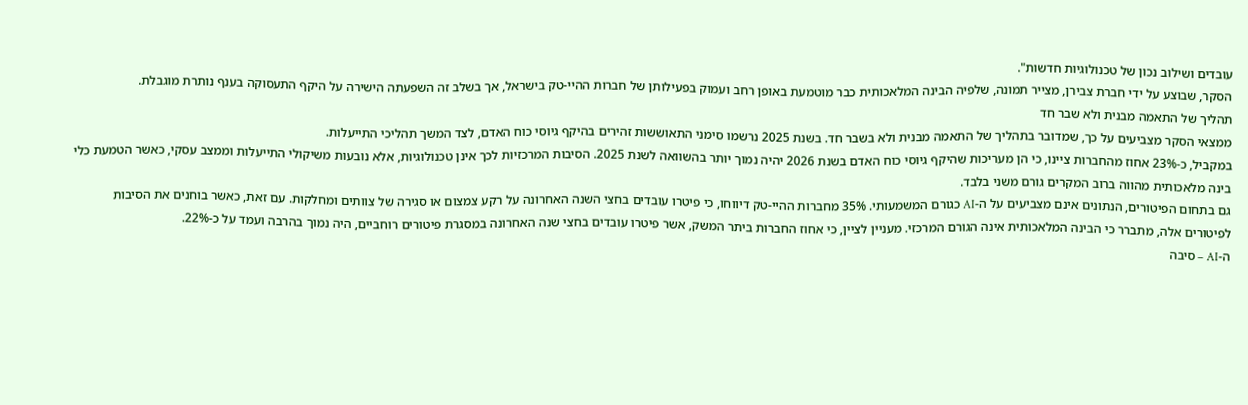עובדים ושילוב נכון של טכנולוגיות חדשות".
הסקר, שבוצע על ידי חברת צבירן, מצייר תמונה, שלפיה הבינה המלאכותית כבר מוטמעת באופן רחב ועמוק בפעילותן של חברות ההיי-טק בישראל, אך בשלב זה השפעתה הישירה על היקף התעסוקה בענף נותרת מוגבלת.
תהליך של התאמה מבנית ולא שבר חד
ממצאי הסקר מצביעים על כך, שמדובר בתהליך של התאמה מבנית ולא בשבר חד. בשנת 2025 נרשמו סימני התאוששות זהירים בהיקף גיוסי כוח האדם, לצד המשך תהליכי התייעלות.
במקביל, כ-23% אחוז מהחברות ציינו, כי הן מעריכות שהיקף גיוסי כוח האדם בשנת 2026 יהיה נמוך יותר בהשוואה לשנת 2025. הסיבות המרכזיות לכך אינן טכנולוגיות, אלא נובעות משיקולי התייעלות וממצב עסקי, כאשר הטמעת כלי בינה מלאכותית מהווה ברוב המקרים גורם משני בלבד.
גם בתחום הפיטורים, הנתונים אינם מצביעים על ה-AI כגורם המשמעותי. 35% מחברות ההיי-טק דיווחו, כי פיטרו עובדים בחצי השנה האחרונה על רקע צמצום או סגירה של צוותים ומחלקות. עם זאת, כאשר בוחנים את הסיבות לפיטורים אלה, מתברר כי הבינה המלאכותית אינה הגורם המרכזי. מעניין לציין, כי אחוז החברות ביתר המשק, אשר פיטרו עובדים בחצי שנה האחרונה במסגרת פיטורים רוחביים, היה נמוך בהרבה ועמד על כ-22%.
ה-AI – סיבה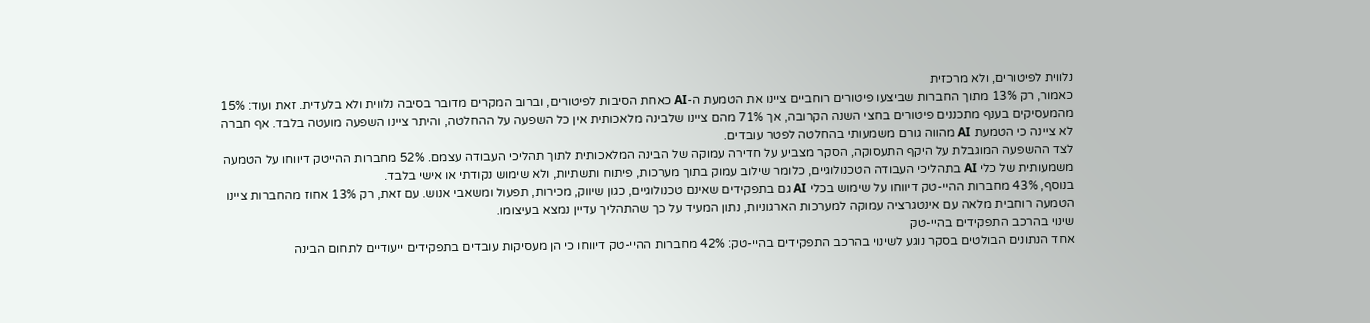נלווית לפיטורים, ולא מרכזית
כאמור, רק 13% מתוך החברות שביצעו פיטורים רוחביים ציינו את הטמעת ה-AI כאחת הסיבות לפיטורים, וברוב המקרים מדובר בסיבה נלווית ולא בלעדית. זאת ועוד: 15% מהמעסיקים בענף מתכננים פיטורים בחצי השנה הקרובה, אך 71% מהם ציינו שלבינה מלאכותית אין כל השפעה על ההחלטה, והיתר ציינו השפעה מועטה בלבד. אף חברה לא ציינה כי הטמעת AI מהווה גורם משמעותי בהחלטה לפטר עובדים.
לצד ההשפעה המוגבלת על היקף התעסוקה, הסקר מצביע על חדירה עמוקה של הבינה המלאכותית לתוך תהליכי העבודה עצמם. 52% מחברות ההייטק דיווחו על הטמעה משמעותית של כלי AI בתהליכי העבודה הטכנולוגיים, כלומר שילוב עמוק בתוך מערכות, פיתוח ותשתיות, ולא שימוש נקודתי או אישי בלבד.
בנוסף, 43% מחברות ההיי-טק דיווחו על שימוש בכלי AI גם בתפקידים שאינם טכנולוגיים, כגון שיווק, מכירות, תפעול ומשאבי אנוש. עם זאת, רק 13% אחוז מהחברות ציינו הטמעה רוחבית מלאה עם אינטגרציה עמוקה למערכות הארגוניות, נתון המעיד על כך שהתהליך עדיין נמצא בעיצומו.
שינוי בהרכב התפקידים בהיי-טק
אחד הנתונים הבולטים בסקר נוגע לשינוי בהרכב התפקידים בהיי-טק: 42% מחברות ההיי-טק דיווחו כי הן מעסיקות עובדים בתפקידים ייעודיים לתחום הבינה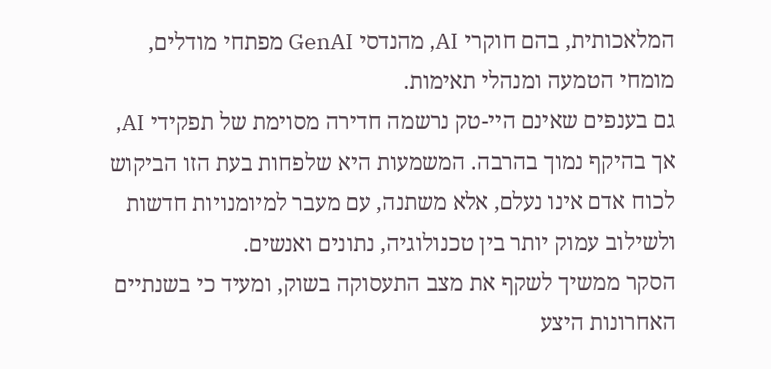המלאכותית, בהם חוקרי AI, מהנדסי GenAI מפתחי מודלים, מומחי הטמעה ומנהלי תאימות.
גם בענפים שאינם היי-טק נרשמה חדירה מסוימת של תפקידי AI, אך בהיקף נמוך בהרבה. המשמעות היא שלפחות בעת הזו הביקוש לכוח אדם אינו נעלם, אלא משתנה, עם מעבר למיומנויות חדשות ולשילוב עמוק יותר בין טכנולוגיה, נתונים ואנשים.
הסקר ממשיך לשקף את מצב התעסוקה בשוק, ומעיד כי בשנתיים האחרונות היצע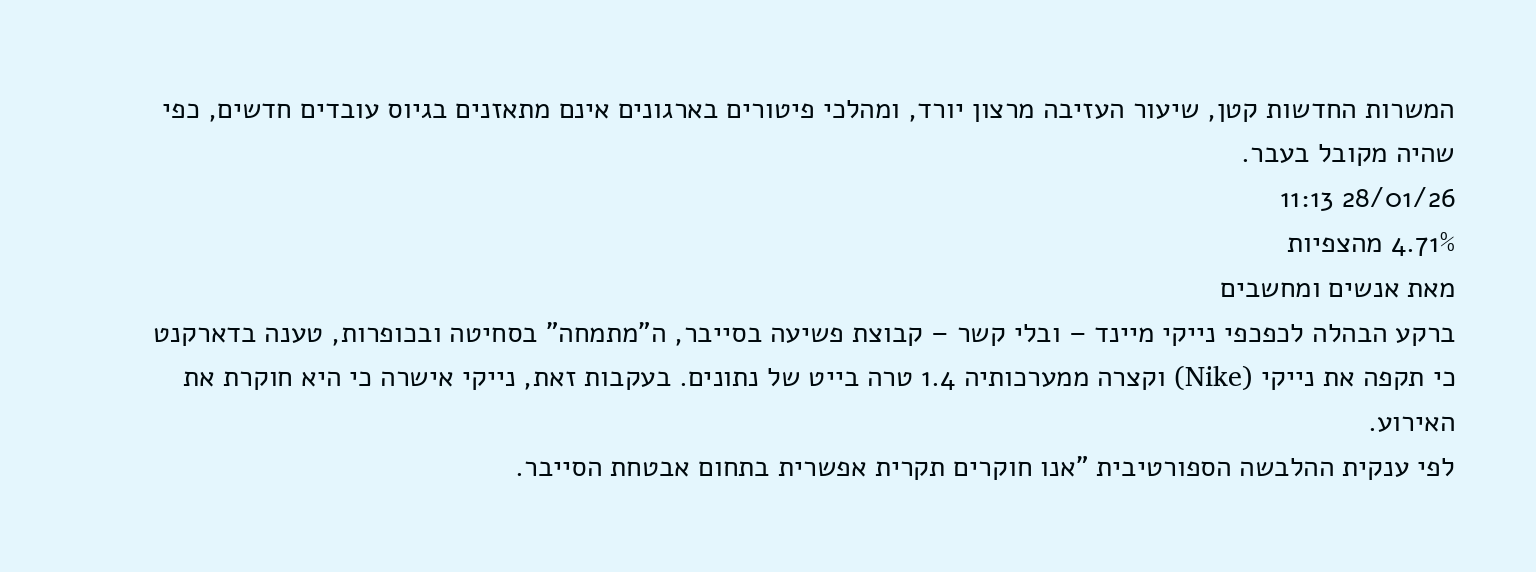המשרות החדשות קטן, שיעור העזיבה מרצון יורד, ומהלכי פיטורים בארגונים אינם מתאזנים בגיוס עובדים חדשים, כפי שהיה מקובל בעבר.
28/01/26 11:13
4.71% מהצפיות
מאת אנשים ומחשבים
ברקע הבהלה לכפכפי נייקי מיינד – ובלי קשר – קבוצת פשיעה בסייבר, ה"מתמחה" בסחיטה ובכופרות, טענה בדארקנט כי תקפה את נייקי (Nike) וקצרה ממערכותיה 1.4 טרה בייט של נתונים. בעקבות זאת, נייקי אישרה כי היא חוקרת את האירוע.
לפי ענקית ההלבשה הספורטיבית "אנו חוקרים תקרית אפשרית בתחום אבטחת הסייבר.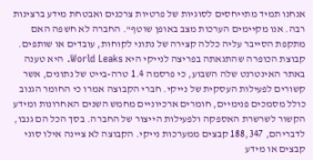אנחנו תמיד מתייחסים לסוגיות של פרטיות צרכנים ואבטחת מידע ברצינות רבה. אנו מקיימים הערכות מצב באופן שוטף". החברה לא חשפה האם מתקפת הסייבר עליה כללה קצירה של נתוני לקוחות, עובדים או שותפים.
קבוצת הכופרה שהתגאתה בפריצה לנייקי היא World Leaks. היא טענה באתר האינטרנט שלה השבוע, כי פרסמה 1.4 טרה-בייט של נתונים, אשר קשורים לפעילות העסקית של נייקי. חברי הקבוצה אמרו כי החומר הגנוב כולל מסמכים פנימיים, חומרים ארכיוניים מחמש השנים האחרונות ומידע הקשור לשרשרת האספקה ולפעילות הייצור של החברה. בסך הכל הם גנבו, לדבריהם, 188,347 קבצים ממערכות נייקי. הקבוצה לא ציינה אילו סוגי קבצים או מידע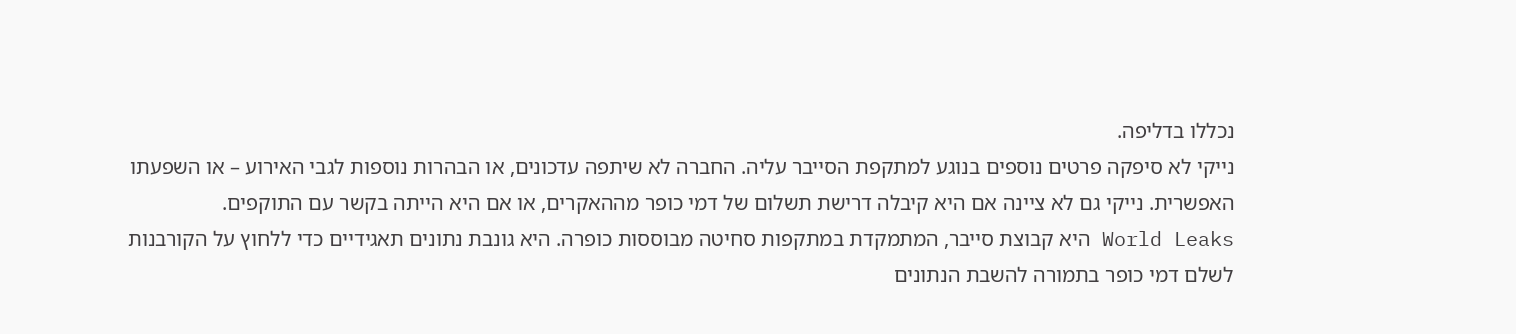נכללו בדליפה.
נייקי לא סיפקה פרטים נוספים בנוגע למתקפת הסייבר עליה. החברה לא שיתפה עדכונים, או הבהרות נוספות לגבי האירוע – או השפעתו האפשרית. נייקי גם לא ציינה אם היא קיבלה דרישת תשלום של דמי כופר מההאקרים, או אם היא הייתה בקשר עם התוקפים.
World Leaks היא קבוצת סייבר, המתמקדת במתקפות סחיטה מבוססות כופרה. היא גונבת נתונים תאגידיים כדי ללחוץ על הקורבנות לשלם דמי כופר בתמורה להשבת הנתונים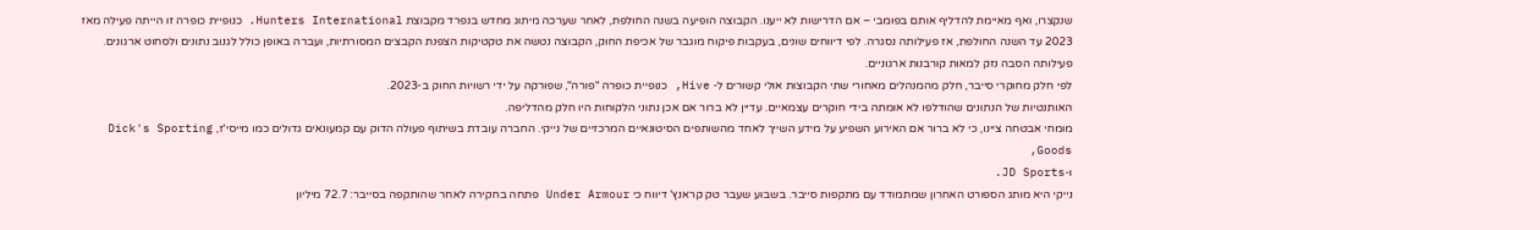שנקצרו, ואף מאיימת להדליף אותם בפומבי – אם הדרישות לא ייענו. הקבוצה הופיעה בשנה החולפת, לאחר שערכה מיתוג מחדש בנפרד מקבוצת Hunters International. כנופיית כופרה זו הייתה פעילה מאז 2023 עד השנה החולפת, אז פעילותה נסגרה. לפי דיווחים שונים, בעקבות פיקוח מוגבר של אכיפת החוק, הקבוצה נטשה את טקטיקות הצפנת הקבצים המסורתיות, ועברה באופן כולל לגנוב נתונים ולסחוט ארגונים. פעילותה הסבה נזק למאות קורבנות ארגוניים.
לפי חלק מחוקרי סייבר, חלק מהמנהלים מאחורי שתי הקבוצות אולי קשורים ל- Hive, כנופיית כופרה "פורה", שפורקה על ידי רשויות החוק ב-2023.
האותנטיות של הנתונים שהודלפו לא אומתה בידי חוקרים עצמאיים. עדיין לא ברור אם אכן נתוני הלקוחות היו חלק מהדליפה.
מומחי אבטחה ציינו, כי לא ברור אם האירוע השפיע על מידע השייך לאחד מהשותפים הסיטונאיים המרכזיים של נייקי. החברה עובדת בשיתוף פעולה הדוק עם קמעונאים גדולים כמו מייסי'ז, Dick's Sporting Goods,
ו-JD Sports.
נייקי היא מותג הספורט האחרון שמתמודד עם מתקפות סייבר. בשבוע שעבר טק קראנץ' דיווח כי Under Armour פתחה בחקירה לאחר שהותקפה בסייבר: 72.7 מיליון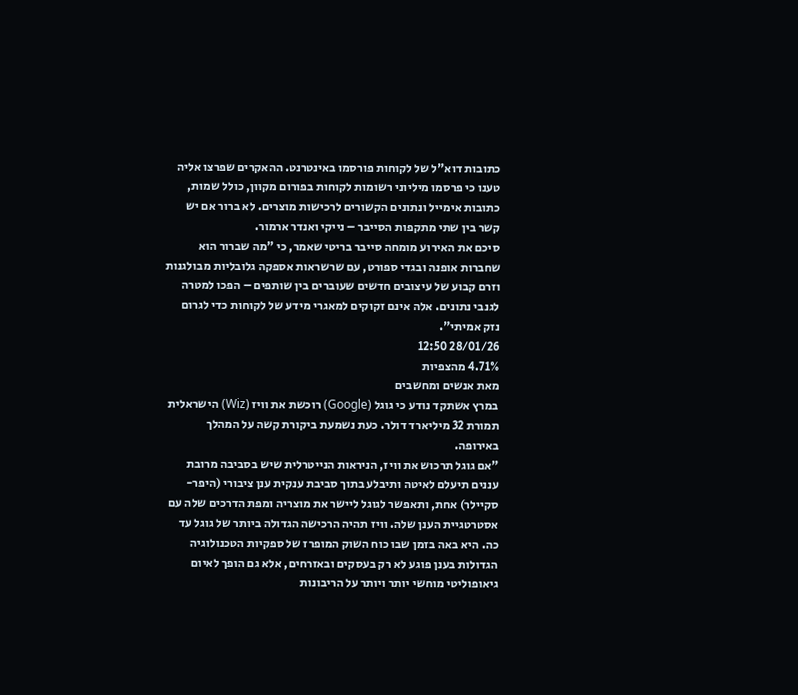כתובות דוא"ל של לקוחות פורסמו באינטרנט. ההאקרים שפרצו אליה טענו כי פרסמו מיליוני רשומות לקוחות בפורום מקוון, כולל שמות, כתובות אימייל ונתונים הקשורים לרכישות מוצרים. לא ברור אם יש קשר בין שתי מתקפות הסייבר – נייקי ואנדר ארמור.
סיכם את האירוע מומחה סייבר בריטי שאמר, כי "מה שברור הוא שחברות אופנה ובגדי ספורט, עם שרשראות אספקה גלובליות מבולגנות וזרם קבוע של עיצובים חדשים שעוברים בין שותפים – הפכו למטרה לגנבי נתונים. אלה אינם זקוקים למאגרי מידע של לקוחות כדי לגרום נזק אמיתי".
28/01/26 12:50
4.71% מהצפיות
מאת אנשים ומחשבים
במרץ אשתקד נודע כי גוגל (Google) רוכשת את וויז (Wiz) הישראלית תמורת 32 מיליארד דולר. כעת נשמעת ביקורת קשה על המהלך באירופה.
"אם גוגל תרכוש את וויז, הניראות הנייטרלית שיש בסביבה מרובת עננים תיעלם לאיטה ותיבלע בתוך סביבת ענקית ענן ציבורי (היפר-סקיילר) אחת, ותאפשר לגוגל ליישר את מוצריה ומפת הדרכים שלה עם אסטרטגיית הענן שלה. וויז תהיה הרכישה הגדולה ביותר של גוגל עד כה. היא באה בזמן שבו כוח השוק המופרז של ספקיות הטכנולוגיה הגדולות בענן פוגע לא רק בעסקים ובאזרחים, אלא גם הופך לאיום גיאופוליטי מוחשי יותר ויותר על הריבונות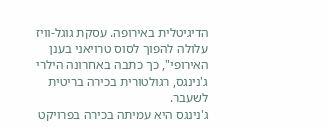הדיגיטלית באירופה. עסקת גוגל-וויז עלולה להפוך לסוס טרויאני בענן האירופי", כך כתבה באחרונה הילרי ג'נינגס, רגולטורית בכירה בריטית לשעבר.
ג'נינגס היא עמיתה בכירה בפרויקט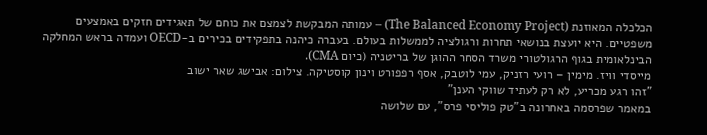הכלכלה המאוזנת (The Balanced Economy Project) – עמותה המבקשת לצמצם את כוחם של תאגידים חזקים באמצעים משפטיים. היא יועצת בנושאי תחרות ורגולציה לממשלות בעולם. בעברה כיהנה בתפקידים בכירים ב-OECD ועמדה בראש המחלקה הבינלאומית בגוף הרגולטורי משרד הסחר ההוגן של בריטניה (כיום CMA).
מייסדי וויז. מימין – רועי רזניק, עמי לוטבק, אסף רפפורט וינון קוסטיקה. צילום: אבישג שאר ישוב
"זהו רגע מכריע, לא רק לעתיד שווקי הענן"
במאמר שפרסמה באחרונה ב"טק פוליסי פרס", עם שלושה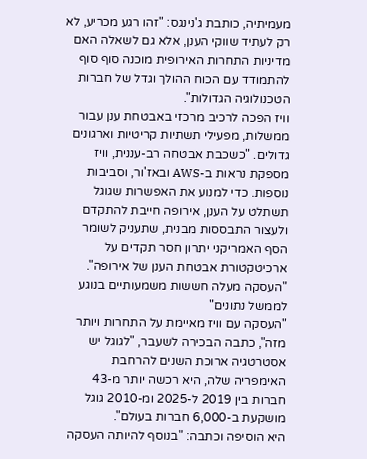מעמיתיה, כותבת ג'נינגס: "זהו רגע מכריע, לא רק לעתיד שווקי הענן, אלא גם לשאלה האם מדיניות התחרות האירופית מוכנה סוף סוף להתמודד עם הכוח ההולך וגדל של חברות הטכנולוגיה הגדולות".
וויז הפכה לרכיב מרכזי באבטחת ענן עבור ממשלות, מפעילי תשתיות קריטיות וארגונים גדולים. "כשכבת אבטחה רב-עננית, וויז מספקת נראות ב-AWS ובאז'ור, וסביבות נוספות. כדי למנוע את האפשרות שגוגל תשתלט על הענן, אירופה חייבת להתקדם ולעצור התבססות מבנית, שתעניק לשומר הסף האמריקני יתרון חסר תקדים על ארכיטקטורת אבטחת הענן של אירופה".
"העסקה מעלה חששות משמעותיים בנוגע לממשל נתונים"
"העסקה עם וויז מאיימת על התחרות ויותר מזה", כתבה הבכירה לשעבר, "לגוגל יש אסטרטגיה ארוכת השנים להרחבת האימפריה שלה, היא רכשה יותר מ-43 חברות בין 2019 ל-2025 ומ-2010 גוגל מושקעת ב-6,000 חברות בעולם".
היא הוסיפה וכתבה: "בנוסף להיותה העסקה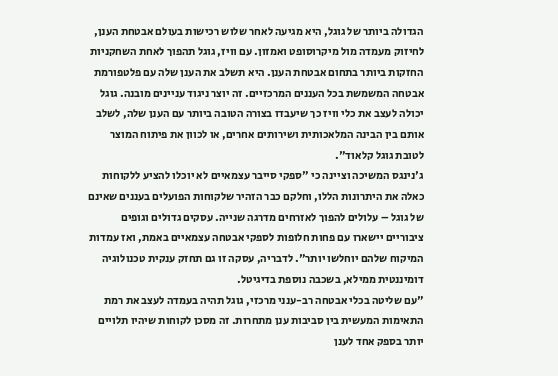הגדולה ביותר של גוגל, היא מגיעה לאחר שלוש רכישות בעולם אבטחת הענן, לחיזוק מעמדה מול מיקרוסופט ואמזון. עם וויז, גוגל תהפוך לאחת השחקניות החזקות ביותר בתחום אבטחת הענן. היא תשלב את הענן שלה עם פלטפורמת אבטחה המשמשת בכל העננים המרכזיים. זה יוצר ניגוד עניינים מובנה. גוגל יכולה לעצב את כלי וויז כך שיעבדו בצורה הטובה ביותר עם הענן שלה, לשלב אותם בין הבינה המלאכותית ושירותים אחרים, או לכוון את פיתוח המוצר לטובת גוגל קלאוד".
ג'נינגס המשיכה וציינה כי "ספקי סייבר עצמאיים לא יוכלו להציע ללקוחות כאלה את היתרונות הללו, וחלקם כבר הזהיר שלקוחות הפועלים בעננים שאינם של גוגל – עלולים להפוך לאזרחים מדרגה שנייה. עסקים גדולים וגופים ציבוריים יישארו עם פחות חלופות לספקי אבטחה עצמאיים באמת, ואז עמדות המיקוח שלהם יוחלשו יותר". לדבריה, עסקה זו גם תחזק ענקית טכנולוגיה דומיננטית ממילא, בשכבה נוספת בדיגיטל.
"עם שליטה בכלי אבטחה רב-ענני מרכזי, גוגל תהיה בעמדה לעצב את רמת התאימות המעשית בין סביבות ענן מתחרות. זה מסכן לקוחות שיהיו תלויים יותר בספק אחד לענן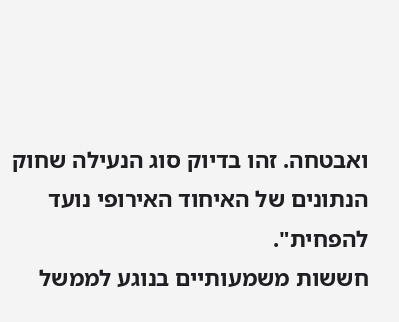ואבטחה. זהו בדיוק סוג הנעילה שחוק הנתונים של האיחוד האירופי נועד להפחית".
חששות משמעותיים בנוגע לממשל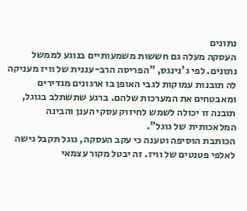נתונים
העסקה מעלה גם חששות משמעותיים בנוגע לממשל נתונים. לפי ג'נינגס, "הפריסה הרב-עננית של וויז מעניקה לה תובנות עמוקות לגבי האופן בו ארגונים מגדירים ומאבטחים את המערכות שלהם. ברגע שתשתלב בגוגל, תובנה זו יכולה לשמש לחיזוק עסקי הענן והבינה המלאכותית של גוגל".
הכותבת הוסיפה וטענה כי עקב העסקה, גוגל תקבל גישה לאלפי פטנטים של וויז. זה יבטל מקור עצמאי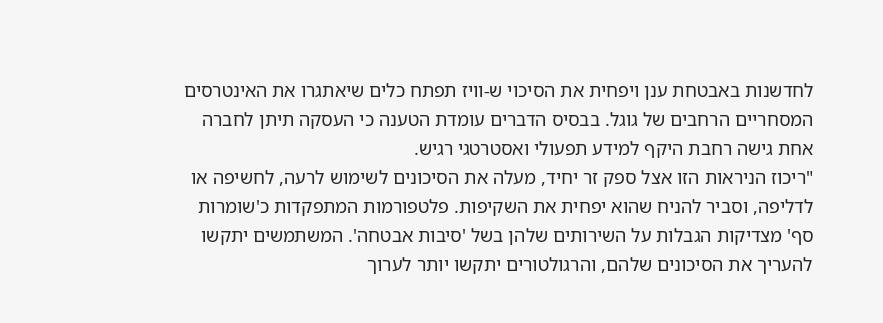לחדשנות באבטחת ענן ויפחית את הסיכוי ש-וויז תפתח כלים שיאתגרו את האינטרסים המסחריים הרחבים של גוגל. בבסיס הדברים עומדת הטענה כי העסקה תיתן לחברה אחת גישה רחבת היקף למידע תפעולי ואסטרטגי רגיש.
"ריכוז הניראות הזו אצל ספק זר יחיד, מעלה את הסיכונים לשימוש לרעה, לחשיפה או לדליפה, וסביר להניח שהוא יפחית את השקיפות. פלטפורמות המתפקדות כ'שומרות סף' מצדיקות הגבלות על השירותים שלהן בשל 'סיבות אבטחה'. המשתמשים יתקשו להעריך את הסיכונים שלהם, והרגולטורים יתקשו יותר לערוך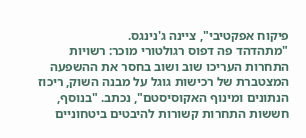פיקוח אפקטיבי", ציינה ג'נינגס.
"מתהדהד פה דפוס רגולטורי מוכר: רשויות התחרות העריכו שוב ושוב בחסר את ההשפעה המצטברת של רכישות גוגל על מבנה השוק, ריכוז הנתונים ומינוף האקוסיסטם", נכתב. "בנוסף, חששות התחרות קשורות להיבטים ביטחוניים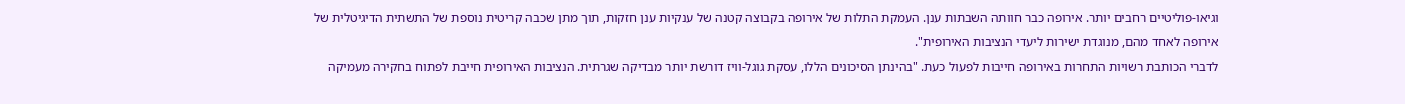וגיאו-פוליטיים רחבים יותר. אירופה כבר חוותה השבתות ענן. העמקת התלות של אירופה בקבוצה קטנה של ענקיות ענן חזקות, תוך מתן שכבה קריטית נוספת של התשתית הדיגיטלית של אירופה לאחד מהם, מנוגדת ישירות ליעדי הנציבות האירופית".
לדברי הכותבת רשויות התחרות באירופה חייבות לפעול כעת. "בהינתן הסיכונים הללו, עסקת גוגל-וויז דורשת יותר מבדיקה שגרתית. הנציבות האירופית חייבת לפתוח בחקירה מעמיקה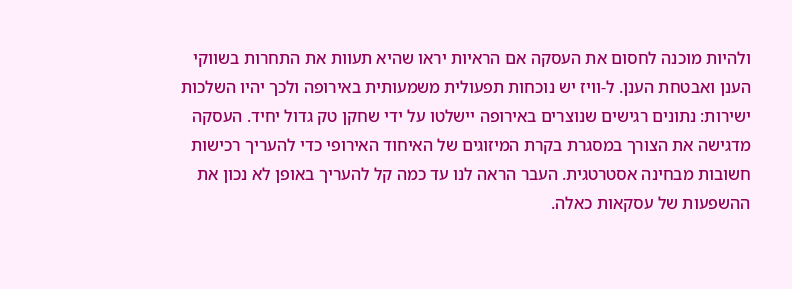ולהיות מוכנה לחסום את העסקה אם הראיות יראו שהיא תעוות את התחרות בשווקי הענן ואבטחת הענן. ל-וויז יש נוכחות תפעולית משמעותית באירופה ולכך יהיו השלכות ישירות: נתונים רגישים שנוצרים באירופה יישלטו על ידי שחקן טק גדול יחיד. העסקה מדגישה את הצורך במסגרת בקרת המיזוגים של האיחוד האירופי כדי להעריך רכישות חשובות מבחינה אסטרטגית. העבר הראה לנו עד כמה קל להעריך באופן לא נכון את ההשפעות של עסקאות כאלה.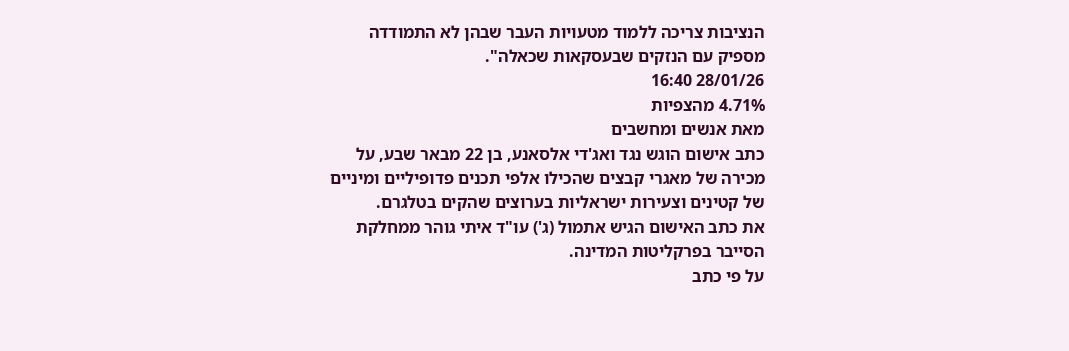הנציבות צריכה ללמוד מטעויות העבר שבהן לא התמודדה מספיק עם הנזקים שבעסקאות שכאלה".
28/01/26 16:40
4.71% מהצפיות
מאת אנשים ומחשבים
כתב אישום הוגש נגד ואג'די אלסאנע, בן 22 מבאר שבע, על מכירה של מאגרי קבצים שהכילו אלפי תכנים פדופיליים ומיניים של קטינים וצעירות ישראליות בערוצים שהקים בטלגרם.
את כתב האישום הגיש אתמול (ג') עו"ד איתי גוהר ממחלקת הסייבר בפרקליטות המדינה.
על פי כתב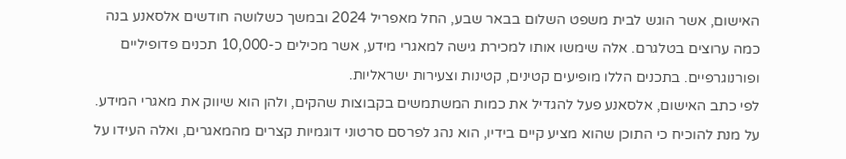האישום, אשר הוגש לבית משפט השלום בבאר שבע, החל מאפריל 2024 ובמשך כשלושה חודשים אלסאנע בנה כמה ערוצים בטלגרם. אלה שימשו אותו למכירת גישה למאגרי מידע, אשר מכילים כ-10,000 תכנים פדופיליים ופורנוגרפיים. בתכנים הללו מופיעים קטינים, קטינות וצעירות ישראליות.
לפי כתב האישום, אלסאנע פעל להגדיל את כמות המשתמשים בקבוצות שהקים, ולהן הוא שיווק את מאגרי המידע. על מנת להוכיח כי התוכן שהוא מציע קיים בידיו, הוא נהג לפרסם סרטוני דוגמיות קצרים מהמאגרים, ואלה העידו על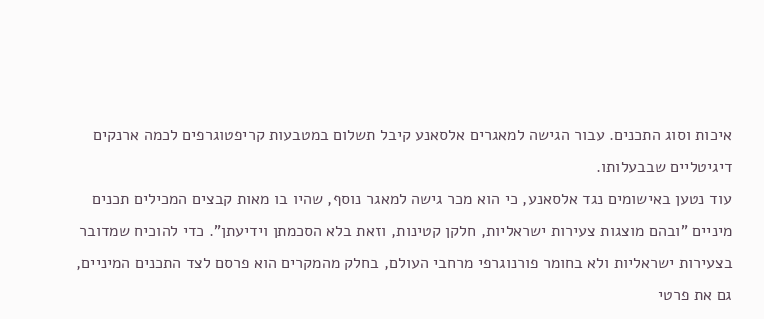איכות וסוג התכנים. עבור הגישה למאגרים אלסאנע קיבל תשלום במטבעות קריפטוגרפים לכמה ארנקים דיגיטליים שבבעלותו.
עוד נטען באישומים נגד אלסאנע, כי הוא מכר גישה למאגר נוסף, שהיו בו מאות קבצים המכילים תכנים מיניים "ובהם מוצגות צעירות ישראליות, חלקן קטינות, וזאת בלא הסכמתן וידיעתן". כדי להוכיח שמדובר בצעירות ישראליות ולא בחומר פורנוגרפי מרחבי העולם, בחלק מהמקרים הוא פרסם לצד התכנים המיניים, גם את פרטי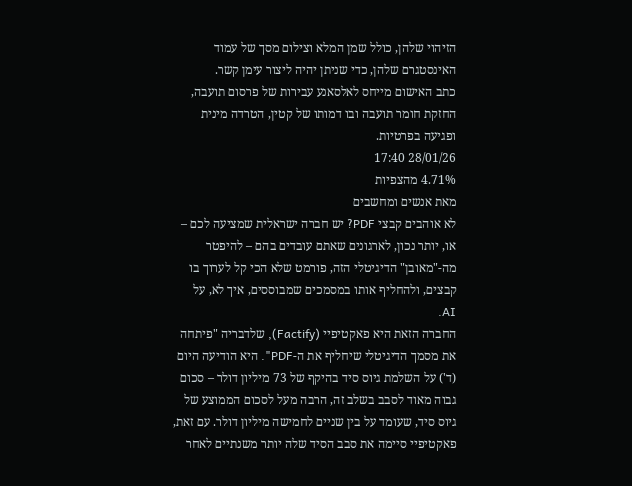הזיהוי שלהן, כולל שמן המלא וצילום מסך של עמוד האינסטגרם שלהן, כדי שניתן יהיה ליצור עימן קשר.
כתב האישום מייחס לאלסאנע עבירות של פרסום תועבה, החזקת חומר תועבה ובו דמותו של קטין, הטרדה מינית ופגיעה בפרטיות.
28/01/26 17:40
4.71% מהצפיות
מאת אנשים ומחשבים
לא אוהבים קבצי PDF? יש חברה ישראלית שמציעה לכם – או, יותר נכון, לארגונים שאתם עובדים בהם – להיפטר מה-"מאובן" הדיגיטלי הזה, פורמט שלא הכי קל לערוך בו קבצים, ולהחליף אותו במסמכים שמבוססים, איך לא, על AI.
החברה הזאת היא פאקטיפיי (Factify), שלדבריה "פיתחה את מסמך הדיגיטלי שיחליף את ה-PDF". היא הודיעה היום (ד') על השלמת גיוס סיד בהיקף של 73 מיליון דולר – סכום גבוה מאוד לסבב בשלב זה, הרבה מעל לסכום הממוצע של גיוס סיד, שעומד על בין שניים לחמישה מיליון דולר. עם זאת, פאקטיפיי סיימה את סבב הסיד שלה יותר משנתיים לאחר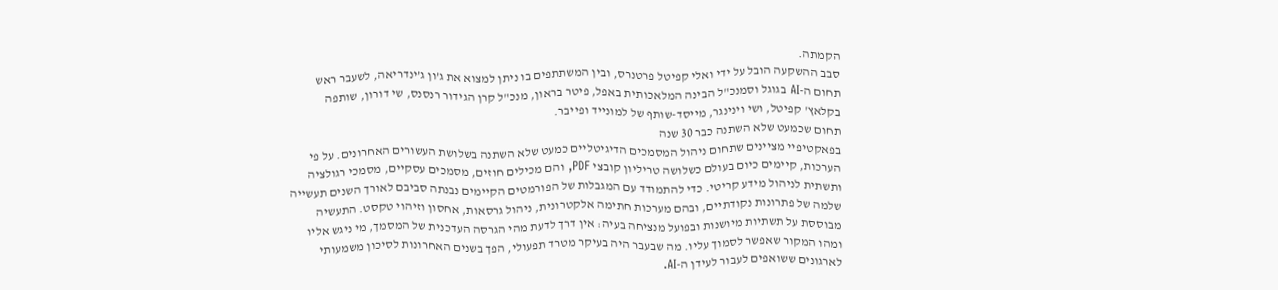הקמתה.
סבב ההשקעה הובל על ידי ואלי קפיטל פרטנרס, ובין המשתתפים בו ניתן למצוא את ג’ון ג’ינדריאה, לשעבר ראש תחום ה-AI בגוגל וסמנכ"ל הבינה המלאכותית באפל, פיטר בראון, מנכ"ל קרן הגידור רנסנס, שי דורון, שותפה בקלאץ' קפיטל, ושי וינינגר, מייסד-שותף של למונייד ופייבר.
תחום שכמעט שלא השתנה כבר 30 שנה
בפאקטיפיי מציינים שתחום ניהול המסמכים הדיגיטליים כמעט שלא השתנה בשלושת העשורים האחרונים. על פי הערכות, קיימים כיום בעולם כשלושה טריליון קובצי PDF, והם מכילים חוזים, מסמכים עסקיים, מסמכי רגולציה ותשתית לניהול מידע קריטי. כדי להתמודד עם המגבלות של הפורמטים הקיימים נבנתה סביבם לאורך השנים תעשייה שלמה של פתרונות נקודתיים, ובהם מערכות חתימה אלקטרונית, ניהול גרסאות, אחסון וזיהוי טקסט. התעשיה מבוססת על תשתיות מיושנות ובפועל מנציחה בעיה: אין דרך לדעת מהי הגרסה העדכנית של המסמך, מי ניגש אליו ומהו המקור שאפשר לסמוך עליו. מה שבעבר היה בעיקר מטרד תפעולי, הפך בשנים האחרונות לסיכון משמעותי לארגונים ששואפים לעבור לעידן ה-AI.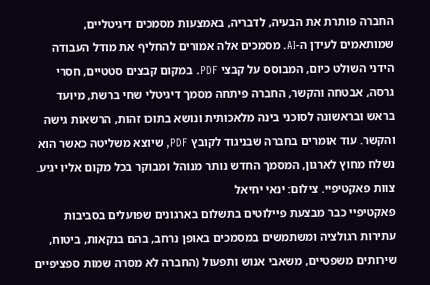החברה פותרת את הבעיה, לדבריה, באמצעות מסמכים דיגיטליים, שמותאמים לעידן ה-AI. מסמכים אלה אמורים להחליף את מודל העבודה הידני השולט כיום, המבוסס על קבצי PDF. במקום קבצים סטטיים, חסרי גרסה, אבטחה והקשר, החברה פיתחה מסמך דיגיטלי שחי ברשת, מיועד בראש ובראשונה לסוכני בינה מלאכותית ונושא בתוכו זהות, הרשאות גישה והקשר. עוד אומרים בחברה שבניגוד לקובץ PDF, שיוצא משליטה כאשר הוא נשלח מחוץ לארגון, המסמך החדש נותר מנוהל ומבוקר בכל מקום אליו יגיע.
צוות פאקטיפיי. צילום: ינאי יחיאל
פאקטיפיי כבר מבצעת פיילוטים בתשלום בארגונים שפועלים בסביבות עתירות רגולציה ומשתמשים במסמכים באופן נרחב, בהם בנקאות, ביטוח, שירותים משפטיים, משאבי אנוש ותפעול (החברה לא מסרה שמות ספציפיים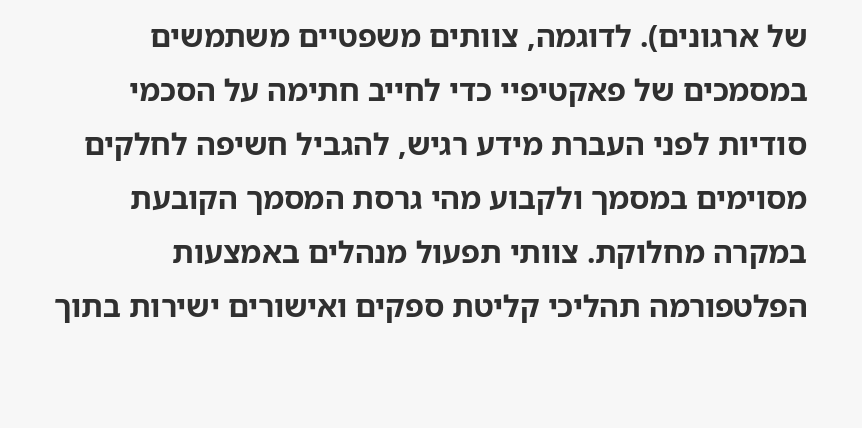של ארגונים). לדוגמה, צוותים משפטיים משתמשים במסמכים של פאקטיפיי כדי לחייב חתימה על הסכמי סודיות לפני העברת מידע רגיש, להגביל חשיפה לחלקים מסוימים במסמך ולקבוע מהי גרסת המסמך הקובעת במקרה מחלוקת. צוותי תפעול מנהלים באמצעות הפלטפורמה תהליכי קליטת ספקים ואישורים ישירות בתוך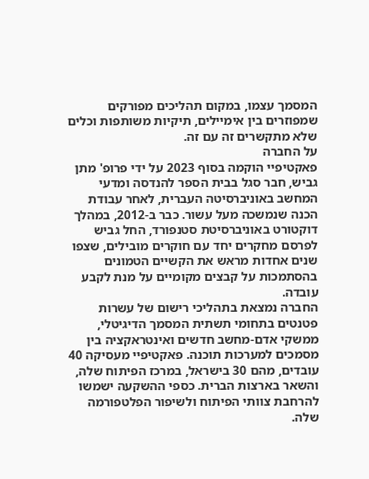המסמך עצמו, במקום תהליכים מפורקים שמפוזרים בין אימיילים, תיקיות משותפות וכלים שלא מתקשרים זה עם זה.
על החברה
פאקטיפיי הוקמה בסוף 2023 על ידי פרופ' מתן גביש, חבר סגל בבית הספר להנדסה ומדעי המחשב באוניברסיטה העברית, לאחר עבודת הכנה שנמשכה מעל עשור. כבר ב-2012, במהלך דוקטורט באוניברסיטת סטנפורד, החל גביש לפרסם מחקרים יחד עם חוקרים מובילים, שצפו שנים אחדות מראש את הקשיים הטמונים בהסתמכות על קבצים מקומיים על מנת לקבע עובדה.
החברה נמצאת בתהליכי רישום של עשרות פטנטים בתחומי תשתית המסמך הדיגיטלי, ממשקי אדם-מחשב חדשים ואינטראקציה בין מסמכים למערכות תוכנה. פאקטיפיי מעסיקה 40 עובדים, מהם 30 בישראל, במרכז הפיתוח שלה, והשאר בארצות הברית. כספי ההשקעה ישמשו להרחבת צוותי הפיתוח ולשיפור הפלטפורמה שלה.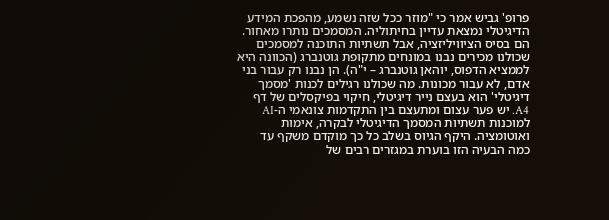פרופ' גביש אמר כי "מוזר ככל שזה נשמע, מהפכת המידע הדיגיטלי נמצאת עדיין בחיתוליה. המסמכים נותרו מאחור. הם בסיס הציוויליזציה, אבל תשתיות התוכנה למסמכים שכולנו מכירים נבנו במונחים מתקופת גוטנברג (הכוונה היא לממציא הדפוס, יוהאן גוטנברג – י"ה). הן נבנו רק עבור בני אדם, לא עבור מכונות. מה שכולנו רגילים לכנות 'מסמך דיגיטלי' הוא בעצם נייר דיגיטלי, חיקוי בפיקסלים של דף A4. יש פער עצום ומתעצם בין התקדמות צונאמי ה-AI למוכנות תשתיות המסמך הדיגיטלי לבקרה, אימות ואוטומציה. היקף הגיוס בשלב כל כך מוקדם משקף עד כמה הבעיה הזו בוערת במגזרים רבים של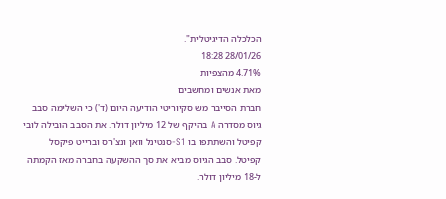הכלכלה הדיגיטלית".
28/01/26 18:28
4.71% מהצפיות
מאת אנשים ומחשבים
חברת הסייבר מש סקיוריטי הודיעה היום (ד') כי השלימה סבב גיוס מסדרה A בהיקף של 12 מיליון דולר. את הסבב הובילה לובי קפיטל והשתתפו בו S1-סנטינל וואן ונצ'רס וברייט פיקסל קפיטל. סבב הגיוס מביא את סך ההשקעה בחברה מאז הקמתה ל-18 מיליון דולר.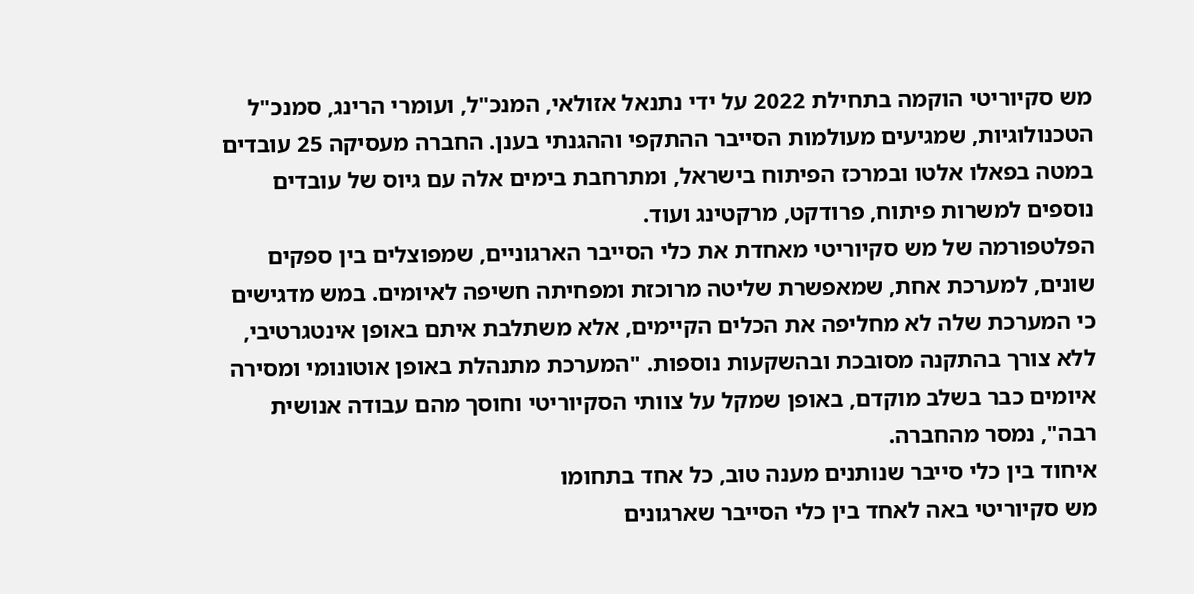מש סקיוריטי הוקמה בתחילת 2022 על ידי נתנאל אזולאי, המנכ"ל, ועומרי הרינג, סמנכ"ל הטכנולוגיות, שמגיעים מעולמות הסייבר ההתקפי וההגנתי בענן. החברה מעסיקה 25 עובדים במטה בפאלו אלטו ובמרכז הפיתוח בישראל, ומתרחבת בימים אלה עם גיוס של עובדים נוספים למשרות פיתוח, פרודקט, מרקטינג ועוד.
הפלטפורמה של מש סקיוריטי מאחדת את כלי הסייבר הארגוניים, שמפוצלים בין ספקים שונים, למערכת אחת, שמאפשרת שליטה מרוכזת ומפחיתה חשיפה לאיומים. במש מדגישים כי המערכת שלה לא מחליפה את הכלים הקיימים, אלא משתלבת איתם באופן אינטגרטיבי, ללא צורך בהתקנה מסובכת ובהשקעות נוספות. "המערכת מתנהלת באופן אוטונומי ומסירה איומים כבר בשלב מוקדם, באופן שמקל על צוותי הסקיוריטי וחוסך מהם עבודה אנושית רבה", נמסר מהחברה.
איחוד בין כלי סייבר שנותנים מענה טוב, כל אחד בתחומו
מש סקיוריטי באה לאחד בין כלי הסייבר שארגונים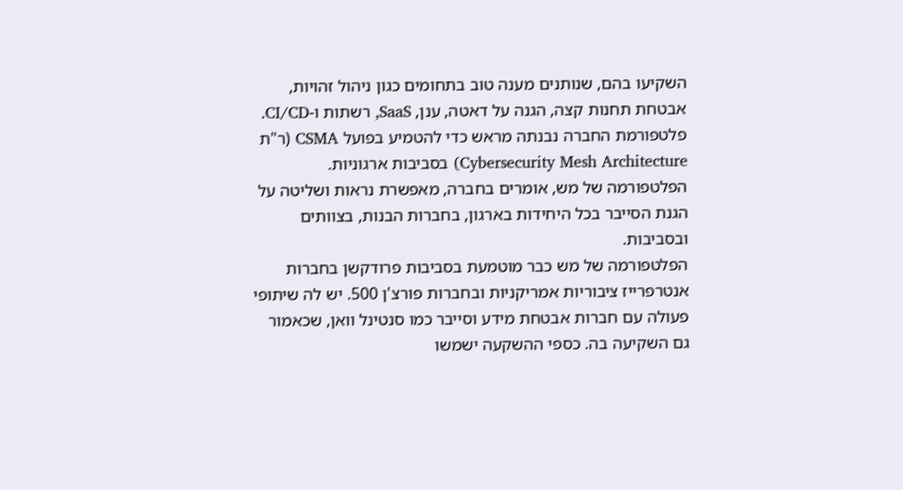השקיעו בהם, שנותנים מענה טוב בתחומים כגון ניהול זהויות, אבטחת תחנות קצה, הגנה על דאטה, ענן, SaaS, רשתות ו-CI/CD. פלטפורמת החברה נבנתה מראש כדי להטמיע בפועל CSMA (ר"ת Cybersecurity Mesh Architecture) בסביבות ארגוניות. הפלטפורמה של מש, אומרים בחברה, מאפשרת נראות ושליטה על הגנת הסייבר בכל היחידות בארגון, בחברות הבנות, בצוותים ובסביבות.
הפלטפורמה של מש כבר מוטמעת בסביבות פרודקשן בחברות אנטרפרייז ציבוריות אמריקניות ובחברות פורצ'ן 500. יש לה שיתופי פעולה עם חברות אבטחת מידע וסייבר כמו סנטינל וואן, שכאמור גם השקיעה בה. כספי ההשקעה ישמשו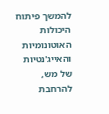להמשך פיתוח היכולות האוטונומיות והאייג'נטיות של מש, להרחבת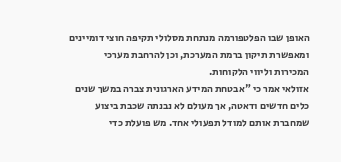האופן שבו הפלטפורמה מנתחת מסלולי תקיפה חוצי דומיינים ומאפשרת תיקון ברמת המערכת, וכן להרחבת מערכי המכירות וליווי הלקוחות.
אזולאי אמר כי "אבטחת המידע הארגונית צברה במשך שנים כלים חדשים ודאטה, אך מעולם לא נבנתה שכבת ביצוע שמחברת אותם למודל תפעולי אחד. מש פועלת כדי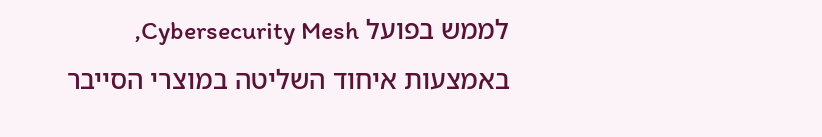לממש בפועל Cybersecurity Mesh, באמצעות איחוד השליטה במוצרי הסייבר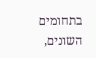בתחומים השונים,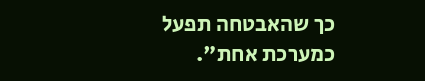כך שהאבטחה תפעל כמערכת אחת".